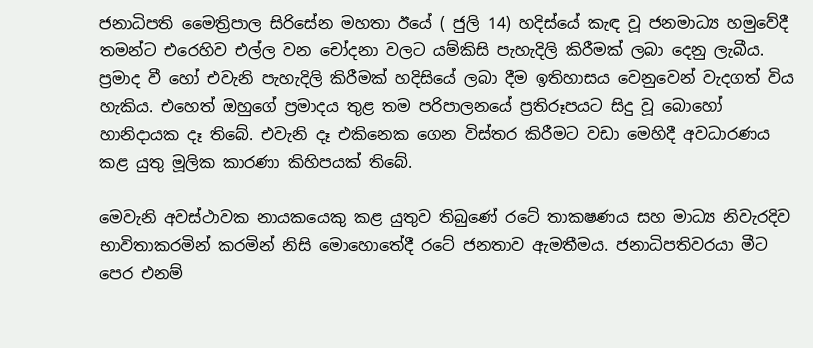ජනාධිපති මෛත්‍රිපාල සිරිසේන මහතා ඊයේ ( ජුලි 14) හදිස්යේ කැඳ වූ ජනමාධ්‍ය හමුවේදී තමන්ට එරෙහිව එල්ල වන චෝදනා වලට යම්කිසි පැහැදිලි කිරීමක් ලබා දෙනු ලැබීය. ප්‍රමාද වී හෝ එවැනි පැහැදිලි කිරීමක් හදිසියේ ලබා දීම ඉතිහාසය වෙනුවෙන් වැදගත් විය හැකිය. එහෙත් ඔහුගේ ප්‍රමාදය තුළ තම පරිපාලනයේ ප්‍රතිරූපයට සිදු වූ බොහෝ හානිදායක දෑ තිබේ. එවැනි දෑ එකිනෙක ගෙන විස්තර කිරීමට වඩා මෙහිදී අවධාරණය කළ යුතු මූලික කාරණා කිහිපයක් තිබේ.

මෙවැනි අවස්ථාවක නායකයෙකු කළ යුතුව තිබුණේ රටේ තාකෂණය සහ මාධ්‍ය නිවැරදිව භාවිතාකරමින් කරමින් නිසි මොහොතේදී රටේ ජනතාව ඇමතීමය. ජනාධිපතිවරයා මීට පෙර එනම්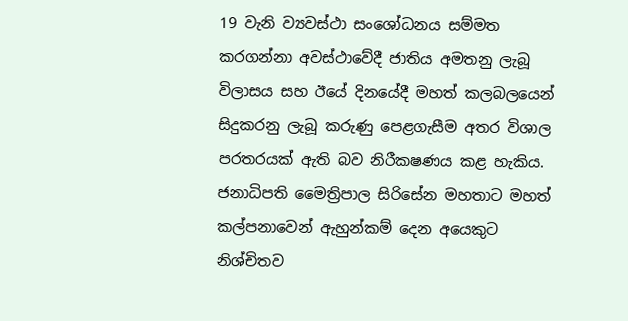19 වැනි ව්‍යවස්ථා සංශෝධනය සම්මත කරගන්නා අවස්ථාවේදී ජාතිය අමතනු ලැබූ විලාසය සහ ඊයේ දිනයේදී මහත් කලබලයෙන් සිදුකරනු ලැබූ කරුණු පෙළගැසීම අතර විශාල පරතරයක් ඇති බව නිරීකෂණය කළ හැකිය. ජනාධිපති මෛත්‍රිපාල සිරිසේන මහතාට මහත් කල්පනාවෙන් ඇහුන්කම් දෙන අයෙකුට නිශ්චිතව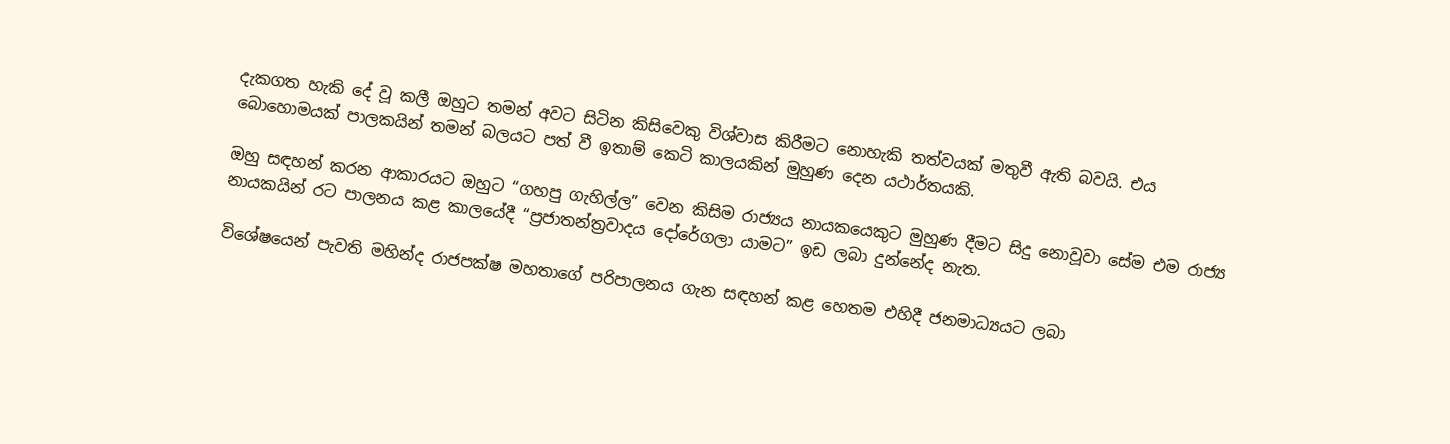දැකගත හැකි දේ වූ කලී ඔහුට තමන් අවට සිටින කිසිවෙකු විශ්වාස කිරීමට නොහැකි තත්වයක් මතුවී ඇති බවයි. එය බොහොමයක් පාලකයින් තමන් බලයට පත් වී ඉතාම් කෙටි කාලයකින් මුහුණ දෙන යථාර්තයකි.

ඔහු සඳහන් කරන ආකාරයට ඔහුට “ගහපු ගැහිල්ල” වෙන කිසිම රාජ්‍යය නායකයෙකුට මුහුණ දීමට සිදු නොවූවා සේම එම රාජ්‍ය නායකයින් රට පාලනය කළ කාලයේදී “ප්‍රජාතන්ත්‍රවාදය දෝරේගලා යාමට” ඉඩ ලබා දුන්නේද නැත.

විශේෂයෙන් පැවති මහින්ද රාජපක්ෂ මහතාගේ පරිපාලනය ගැන සඳහන් කළ හෙතම එහිදී ජනමාධ්‍යයට ලබා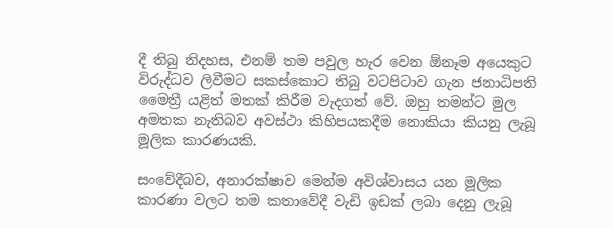දී තිබු නිදහස, එනම් තම පවුල හැර වෙන ඕනෑම අයෙකුට විරුද්ධව ලිවීමට සකස්කොට තිබු වටපිටාව ගැන ජනාධිපති මෛත්‍රී යළිත් මතක් කිරීම වැදගත් වේ. ඔහු තමන්ට මුල අමතක නැතිබව අවස්ථා කිහිපයකදීම නොකියා කියනු ලැබූ මූලික කාරණයකි.

සංවේදීබව, අනාරක්ෂාව මෙන්ම අවිශ්වාසය යන මූලික කාරණා වලට තම කතාවේදී වැඩි ඉඩක් ලබා දෙනු ලැබූ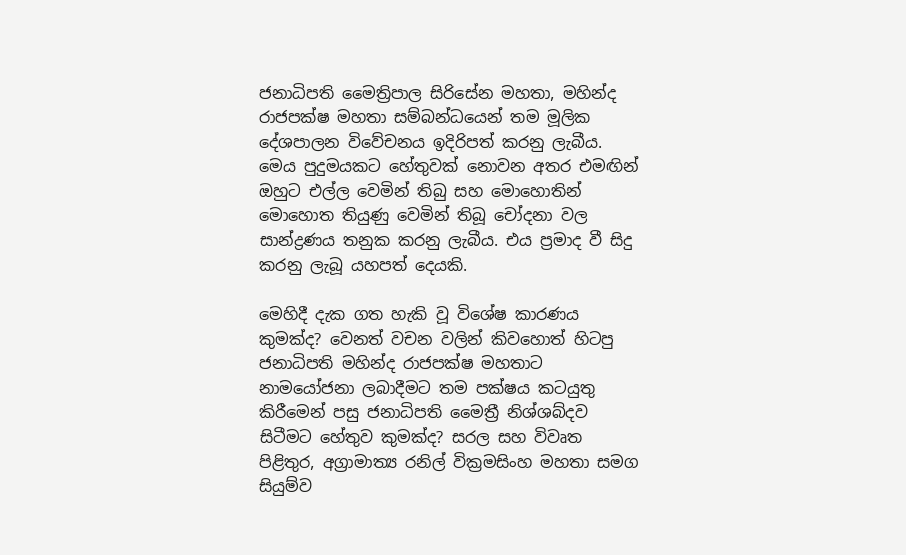ජනාධිපති මෛත්‍රිපාල සිරිසේන මහතා, මහින්ද රාජපක්ෂ මහතා සම්බන්ධයෙන් තම මූලික දේශපාලන විවේචනය ඉදිරිපත් කරනු ලැබීය. මෙය පුදුමයකට හේතුවක් නොවන අතර එමඟින් ඔහුට එල්ල වෙමින් තිබු සහ මොහොතින් මොහොත තියුණු වෙමින් තිබූ චෝදනා වල සාන්ද්‍රණය තනුක කරනු ලැබීය. එය ප්‍රමාද වී සිදු කරනු ලැබූ යහපත් දෙයකි.

මෙහිදී දැක ගත හැකි වූ විශේෂ කාරණය කුමක්ද? වෙනත් වචන වලින් කිවහොත් හිටපු ජනාධිපති මහින්ද රාජපක්ෂ මහතාට නාමයෝජනා ලබාදීමට තම පක්ෂය කටයුතු කිරීමෙන් පසු ජනාධිපති මෛත්‍රී නිශ්ශබ්දව සිටීමට හේතුව කුමක්ද? සරල සහ විවෘත පිළිතුර, අග්‍රාමාත්‍ය රනිල් වික්‍රමසිංහ මහතා සමග සියුම්ව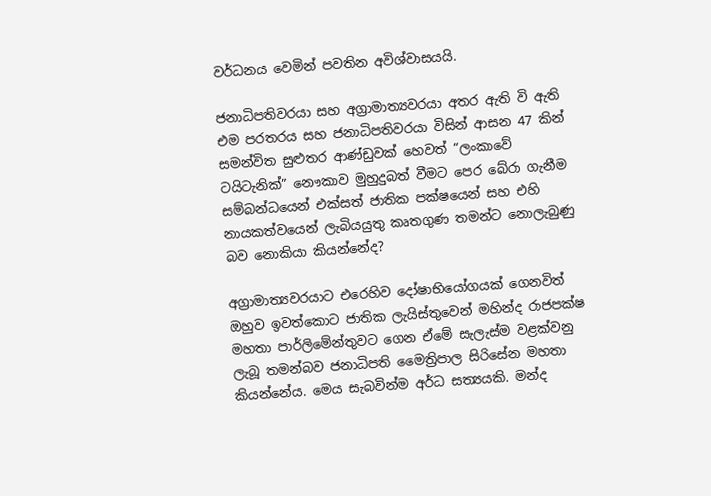වර්ධනය වෙමින් පවතින අවිශ්වාසයයි.

ජනාධිපතිවරයා සහ අග්‍රාමාත්‍යවරයා අතර ඇති වි ඇති එම පරතරය සහ ජනාධිපතිවරයා විසින් ආසන 47 කින් සමන්විත සුළුතර ආණ්ඩුවක් හෙවත් “ලංකාවේ ටයිටැනික්” නෞකාව මුහුදුබත් වීමට පෙර බේරා ගැනීම සම්බන්ධයෙන් එක්සත් ජාතික පක්ෂයෙන් සහ එහි නායකත්වයෙන් ලැබියයුතු කෘතගුණ තමන්ට නොලැබුණු බව නොකියා කියන්නේද?

අග්‍රාමාත්‍යවරයාට එරෙහිව දෝෂාභියෝගයක් ගෙනවිත් ඔහුව ඉවත්කොට ජාතික ලැයිස්තුවෙන් මහින්ද රාජපක්ෂ මහතා පාර්ලිමේන්තුවට ගෙන ඒමේ සැලැස්ම වළක්වනු ලැබූ තමන්බව ජනාධිපති මෛත්‍රිපාල සිරිසේන මහතා කියන්නේය. මෙය සැබවින්ම අර්ධ සත්‍යයකි. මන්ද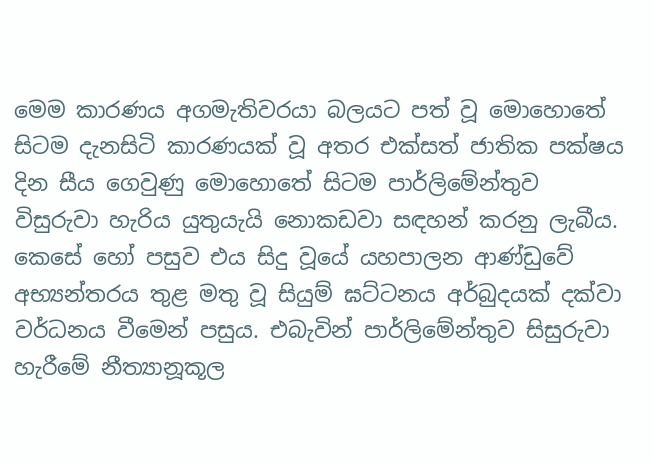මෙම කාරණය අගමැතිවරයා බලයට පත් වූ මොහොතේ සිටම දැනසිටි කාරණයක් වූ අතර එක්සත් ජාතික පක්ෂය දින සීය ගෙවුණු මොහොතේ සිටම පාර්ලිමේන්තුව විසුරුවා හැරිය යුතුයැයි නොකඩවා සඳහන් කරනු ලැබීය. කෙසේ හෝ පසුව එය සිදු වූයේ යහපාලන ආණ්ඩුවේ අභ්‍යන්තරය තුළ මතු වූ සියුම් ඝට්ටනය අර්බුදයක් දක්වා වර්ධනය වීමෙන් පසුය. එබැවින් පාර්ලිමේන්තුව සිසුරුවා හැරීමේ නීත්‍යානූකූල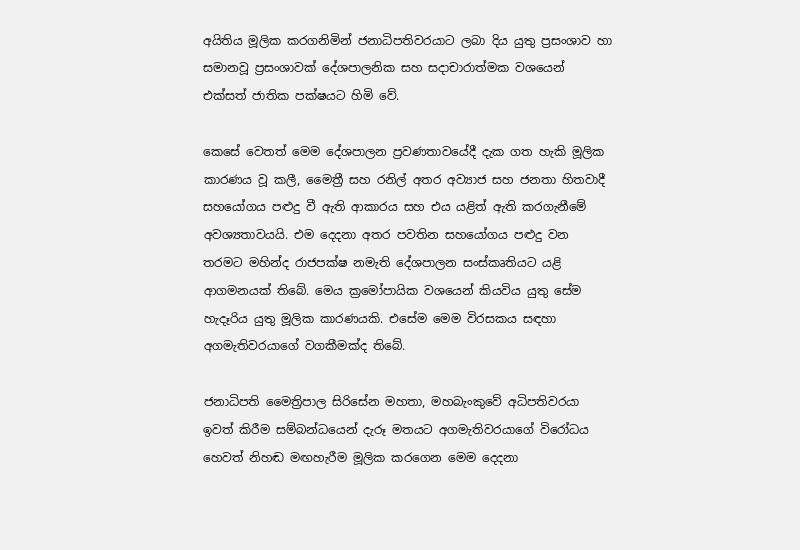අයිතිය මූලික කරගනිමින් ජනාධිපතිවරයාට ලබා දිය යුතු ප්‍රසංශාව හා සමානවූ ප්‍රසංශාවක් දේශපාලනික සහ සදාචාරාත්මක වශයෙන් එක්සත් ජාතික පක්ෂයට හිමි වේ.

කෙසේ වෙතත් මෙම දේශපාලන ප්‍රවණතාවයේදී දැක ගත හැකි මූලික කාරණය වූ කලී, මෛත්‍රී සහ රනිල් අතර අව්‍යාජ සහ ජනතා හිතවාදී සහයෝගය පළුදු වී ඇති ආකාරය සහ එය යළිත් ඇති කරගැනීමේ අවශ්‍යතාවයයි. එම දෙදනා අතර පවතින සහයෝගය පළුදු වන තරමට මහින්ද රාජපක්ෂ නමැති දේශපාලන සංස්කෘතියට යළි ආගමනයක් තිබේ. මෙය ක්‍රමෝපායික වශයෙන් කියවිය යුතු සේම හැදෑරිය යුතු මූලික කාරණයකි. එසේම මෙම විරසකය සඳහා අගමැතිවරයාගේ වගකීමක්ද තිබේ.

ජනාධිපති මෛත්‍රිපාල සිරිසේන මහතා, මහබැංකුවේ අධිපතිවරයා ඉවත් කිරීම සම්බන්ධයෙන් දැරූ මතයට අගමැතිවරයාගේ විරෝධය හෙවත් නිහඬ මඟහැරීම මූලික කරගෙන මෙම දෙදනා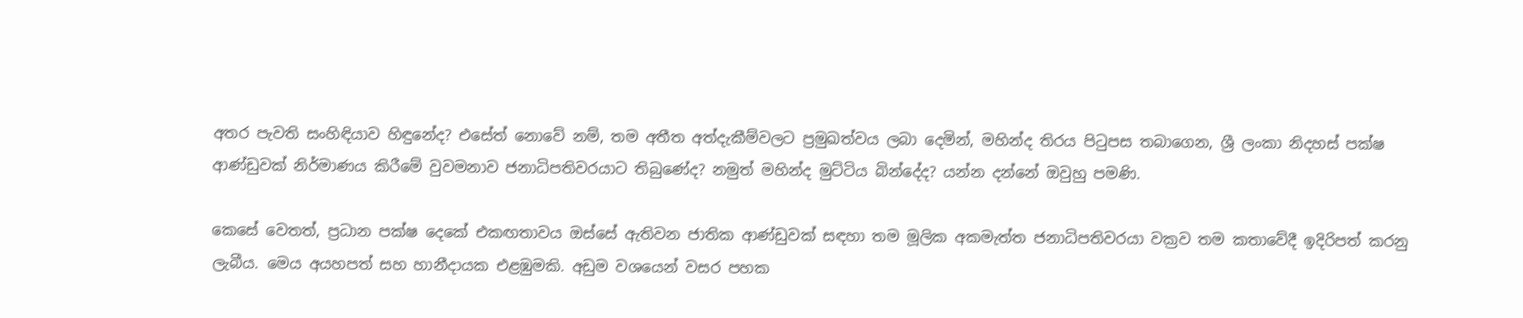අතර පැවති සංහිඳියාව හිඳුනේද? එසේත් නොවේ නම්, තම අතීත අත්දැකීම්වලට ප්‍රමුඛත්වය ලබා දෙමින්, මහින්ද තිරය පිටුපස තබාගෙන, ශ්‍රී ලංකා නිදහස් පක්ෂ ආණ්ඩුවක් නිර්මාණය කිරීමේ වුවමනාව ජනාධිපතිවරයාට තිබුණේද? නමුත් මහින්ද මුට්ටිය බින්දේද? යන්න දන්නේ ඔවුහු පමණි.

කෙසේ වෙතත්, ප්‍රධාන පක්ෂ දෙකේ එකඟතාවය ඔස්සේ ඇතිවන ජාතික ආණ්ඩුවක් සඳහා තම මූලික අකමැත්ත ජනාධිපතිවරයා වක්‍රව තම කතාවේදී ඉදිරිපත් කරනු ලැබීය. මෙය අයහපත් සහ හානීදායක එළඹුමකි. අඩුම වශයෙන් වසර පහක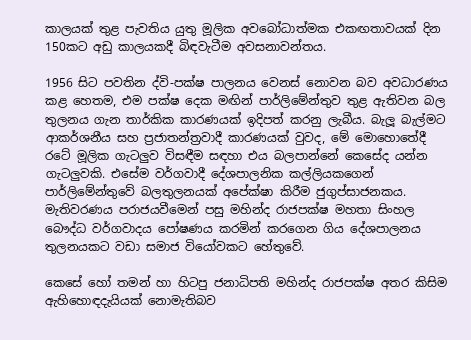කාලයක් තුළ පැවතිය යුතු මූලික අවබෝධාත්මක එකඟතාවයක් දින 150කට අඩු කාලයකදී බිඳවැටීම අවසනාවන්තය.

1956 සිට පවතින ද්වි-පක්ෂ පාලනය වෙනස් නොවන බව අවධාරණය කළ හෙතම, එම පක්ෂ දෙක මඟින් පාර්ලිමේන්තුව තුළ ඇතිවන බල තුලනය ගැන තාර්කික කාරණයක් ඉදිපත් කරනු ලැබීය. බැලූ බැල්මට ආකර්ශනීය සහ ප්‍රජාතන්ත්‍රවාදී කාරණයක් වුවද, මේ මොහොතේදී රටේ මූලික ගැටලුව විසඳීම සඳහා එය බලපාන්නේ කෙසේද යන්න ගැටලුවකි. එසේම වර්ගවාදී දේශපාලනික කල්ලියකගෙන් පාර්ලිමේන්තුවේ බලතුලනයක් අපේක්ෂා කිරීම ජුගුප්සාජනකය. මැතිවරණය පරාජයවීමෙන් පසු මහින්ද රාජපක්ෂ මහතා සිංහල බෞද්ධ වර්ගවාදය පෝෂණය කරමින් කරගෙන ගිය දේශපාලනය තුලනයකට වඩා සමාජ වියෝවකට හේතුවේ.

කෙසේ හෝ තමන් හා හිටපු ජනාධිපති මහින්ද රාජපක්ෂ අතර කිසිම ඇහිහොඳදැයියක් නොමැතිබව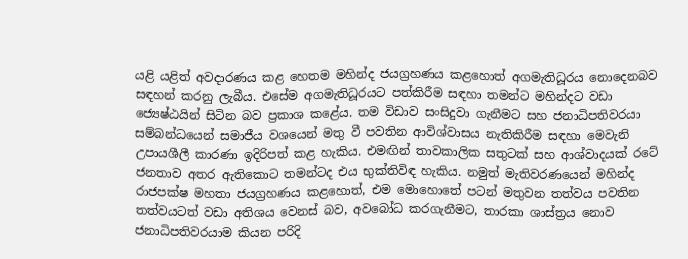යළි යළිත් අවදාරණය කළ හෙතම මහින්ද ජයග්‍රහණය කළහොත් අගමැතිධූරය නොදෙනබව සඳහන් කරනු ලැබීය. එසේම අගමැතිධූරයට පත්කිරීම සඳහා තමන්ට මහින්දට වඩා ජ්‍යෙෂ්ඨයින් සිටින බව ප්‍රකාශ කළේය. තම විඩාව සංසිදුවා ගැනීමට සහ ජනාධිපතිවරයා සම්බන්ධයෙන් සමාජීය වශයෙන් මතු වී පවතින ආවිශ්වාසය නැතිකිරීම සඳහා මෙවැනි උපායශීලී කාරණා ඉදිරිපත් කළ හැකිය. එමඟින් තාවකාලික සතුටක් සහ ආශ්වාදයක් රටේ ජනතාව අතර ඇතිකොට තමන්ටද එය භුක්තිවිඳ හැකිය. නමුත් මැතිවරණයෙන් මහින්ද රාජපක්ෂ මහතා ජයග්‍රහණය කළහොත්, එම මොහොතේ පටන් මතුවන තත්වය පවතින තත්වයටත් වඩා අතිශය වෙනස් බව, අවබෝධ කරගැනීමට, තාරකා ශාස්ත්‍රය නොව ජනාධිපතිවරයාම කියන පරිදි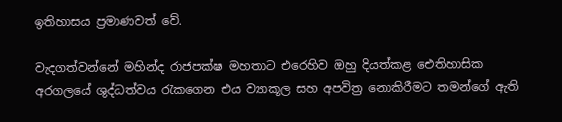ඉතිහාසය ප්‍රමාණවත් වේ.

වැදගත්වන්නේ මහින්ද රාජපක්ෂ මහතාට එරෙහිව ඔහු දියත්කළ ඓතිහාසික අරගලයේ ශුද්ධත්වය රැකගෙන එය ව්‍යාකූල සහ අපවිත්‍ර නොකිරීමට තමන්ගේ ඇති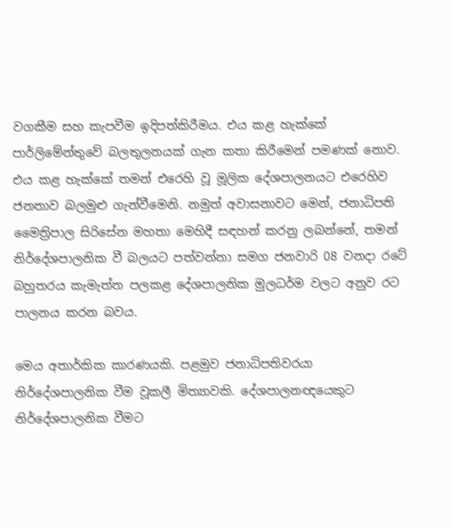වගකීම සහ කැපවීම ඉදිපත්කිරීමය. එය කළ හැක්කේ පාර්ලිමේන්තුවේ බලතුලනයක් ගැන කතා කිරීමෙන් පමණක් නොව. එය කළ හැක්කේ තමන් එරෙහි වූ මූලික දේශපාලනයට එරෙහිව ජනතාව බලමුළු ගැන්වීමෙනි. නමුත් අවාසනාවට මෙන්, ජනාධිපති මෛත්‍රිපාල සිරිසේන මහතා මෙහිදී සඳහන් කරනු ලබන්නේ, තමන් නිර්දේශපාලනික වී බලයට පත්වන්නා සමග ජනවාරි 08 වනදා රටේ බහුතරය කැමැත්ත පලකළ දේශපාලනික මුලධර්ම වලට අනුව රට පාලනය කරන බවය.

මෙය අතාර්කික කාරණයකි. පළමුව ජනාධිපතිවරයා නිර්දේශපාලනික වීම වූකලී මිත්‍යාවකි. දේශපාලනඥයෙකුට නිර්දේශපාලනික වීමට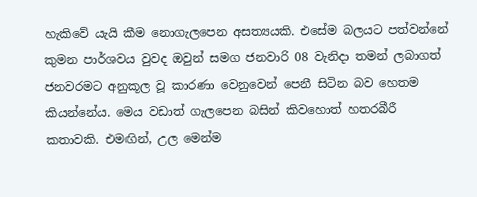හැකිවේ යැයි කීම නොගැලපෙන අසත්‍යයකි. එසේම බලයට පත්වන්නේ කුමන පාර්ශවය වුවද ඔවුන් සමග ජනවාරි 08 වැනිදා තමන් ලබාගත් ජනවරමට අනුකූල වූ කාරණා වෙනුවෙන් පෙනී සිටින බව හෙතම කියන්නේය. මෙය වඩාත් ගැලපෙන බසින් කිවහොත් හතරබීරී කතාවකි. එමඟින්, උල මෙන්ම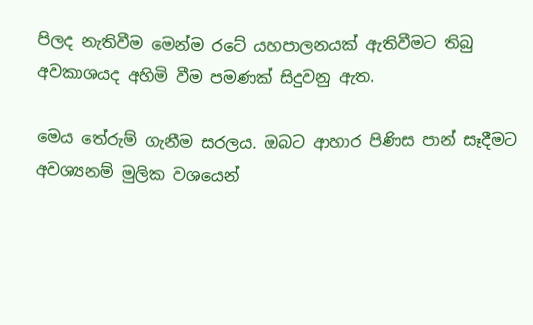පිලද නැතිවීම මෙන්ම රටේ යහපාලනයක් ඇතිවීමට තිබු අවකාශයද අහිමි වීම පමණක් සිදුවනු ඇත.

මෙය තේරුම් ගැනීම සරලය. ඔබට ආහාර පිණිස පාන් සෑදීමට අවශ්‍යනම් මුලික වශයෙන්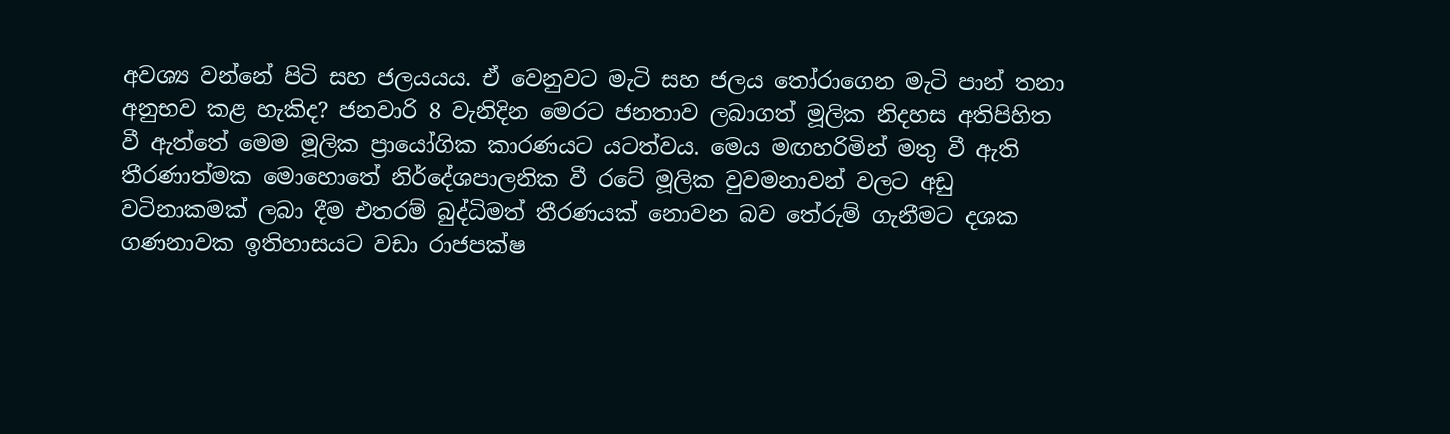අවශ්‍ය වන්නේ පිටි සහ ජලයයය. ඒ වෙනුවට මැටි සහ ජලය තෝරාගෙන මැටි පාන් තනා අනුභව කළ හැකිද? ජනවාරි 8 වැනිදින මෙරට ජනතාව ලබාගත් මූලික නිදහස අතිපිහිත වී ඇත්තේ මෙම මූලික ප්‍රායෝගික කාරණයට යටත්වය. මෙය මඟහරිමින් මතු වී ඇති තීරණාත්මක මොහොතේ නිර්දේශපාලනික වී රටේ මූලික වුවමනාවන් වලට අඩු වටිනාකමක් ලබා දීම එතරම් බුද්ධිමත් තීරණයක් නොවන බව තේරුම් ගැනීමට දශක ගණනාවක ඉතිහාසයට වඩා රාජපක්ෂ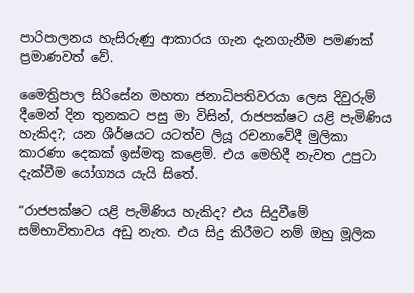පාරිපාලනය හැසිරුණු ආකාරය ගැන දැනගැනීම පමණක් ප්‍රමාණවත් වේ.

මෛත්‍රිපාල සිරිසේන මහතා ජනාධිපතිවරයා ලෙස දිවුරුම් දීමෙන් දින තුනකට පසු මා විසින්, රාජපක්ෂට යළි පැමිණිය හැකිද?; යන ශීර්ෂයට යටත්ව ලියූ රචනාවේදී මුලිකා කාරණා දෙකක් ඉස්මතු කළෙමි. එය මෙහිදී නැවත උපුටා දැක්වීම යෝග්‍යය යැයි සිතේ.

“රාජපක්ෂට යළි පැමිණිය හැකිද? එය සිදුවීමේ සම්භාවිතාවය අඩු නැත. එය සිදු කිරීමට නම් ඔහු මූලික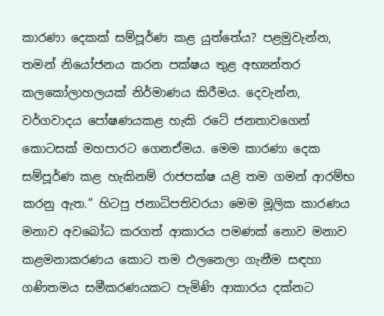කාරණා දෙකක් සම්පූර්ණ කළ යුත්තේය? පළමුවැන්න, තමන් නියෝජනය කරන පක්ෂය තුළ අභ්‍යන්තර කලකෝලාහලයක් නිර්මාණය කිරීමය. දෙවැන්න, වර්ගවාදය පෝෂණයකළ හැකි රටේ ජනතාවගෙන් කොටසක් මහපාරට ගෙනඒමය. මෙම කාරණා දෙක සම්පූර්ණ කළ හැකිනම් රාජපක්ෂ යළි තම ගමන් ආරම්භ කරනු ඇත.” හිටපු ජනාධිපතිවරයා මෙම මූලික කාරණය මනාව අවබෝධ කරගත් ආකාරය පමණක් නොව මනාව කළමනාකරණය කොට තම ඵලනෙලා ගැනීම සඳහා ගණිතමය සමීකරණයකට පැමිණි ආකාරය දක්නට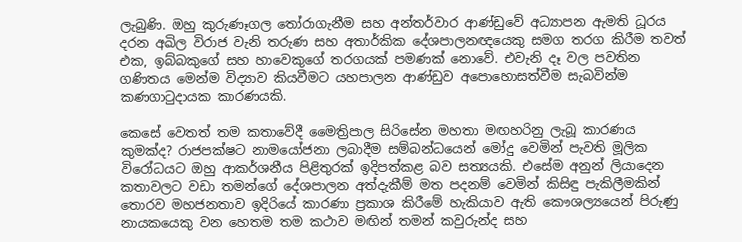ලැබුණි. ඔහු කුරුණෑගල තෝරාගැනීම සහ අන්තර්වාර ආණ්ඩුවේ අධ්‍යාපන ඇමති ධූරය දරන අඛිල විරාජ වැනි තරුණ සහ අතාර්කික දේශපාලනඥයෙකු සමග තරග කිරීම තවත් එක, ඉබ්බකුගේ සහ හාවෙකුගේ තරගයක් පමණක් නොවේ. එවැනි දෑ වල පවතින ගණිතය මෙන්ම විද්‍යාව කියවීමට යහපාලන ආණ්ඩුව අපොහොසත්වීම සැබවින්ම කණගාටුදායක කාරණයකි.

කෙසේ වෙතත් තම කතාවේදී මෛත්‍රිපාල සිරිසේන මහතා මඟහරිනු ලැබූ කාරණය කුමක්ද? රාජපක්ෂට නාමයෝජනා ලබාදීම සම්බන්ධයෙන් මෝදු වෙමින් පැවති මූලික විරෝධයට ඔහු ආකර්ශනීය පිළිතුරක් ඉදිපත්කළ බව සත්‍යයකි. එසේම අනුන් ලියාදෙන කතාවලට වඩා තමන්ගේ දේශපාලන අත්දැකීම් මත පදනම් වෙමින් කිසිඳු පැකිලීමකින් තොරව මහජනතාව ඉදිරියේ කාරණා ප්‍රකාශ කිරීමේ හැකියාව ඇති කෞශල්‍යයෙන් පිරුණු නායකයෙකු වන හෙතම තම කථාව මඟින් තමන් කවුරුන්ද සහ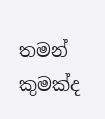තමන් කුමක්ද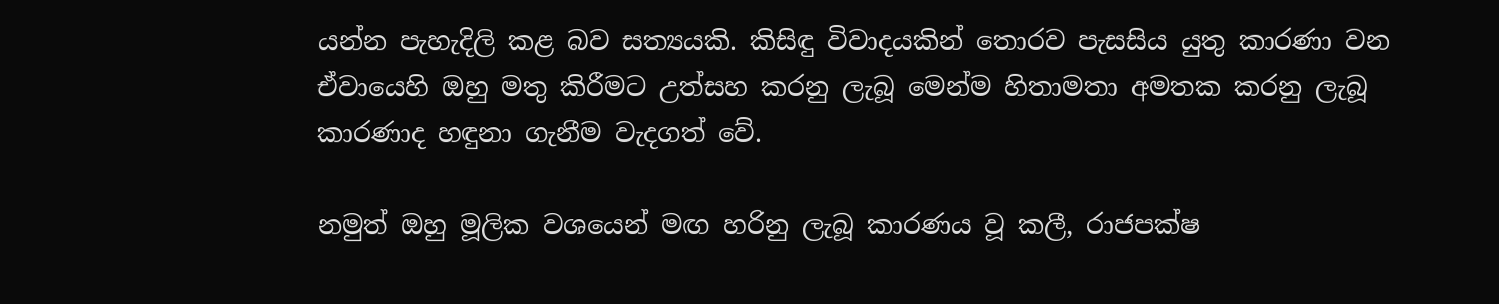යන්න පැහැදිලි කළ බව සත්‍යයකි. කිසිඳු විවාදයකින් තොරව පැසසිය යුතු කාරණා වන ඒවායෙහි ඔහු මතු කිරීමට උත්සහ කරනු ලැබූ මෙන්ම හිතාමතා අමතක කරනු ලැබූ කාරණාද හඳුනා ගැනීම වැදගත් වේ.

නමුත් ඔහු මූලික වශයෙන් මඟ හරිනු ලැබූ කාරණය වූ කලී, රාජපක්ෂ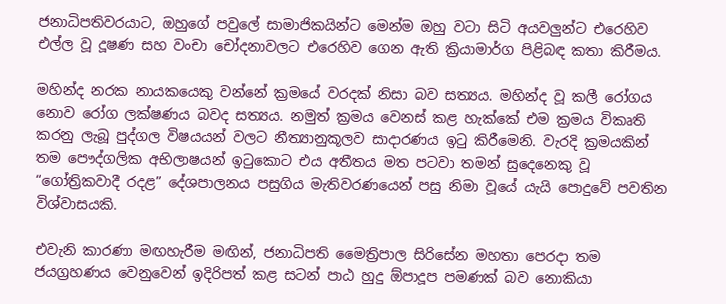ජනාධිපතිවරයාට, ඔහුගේ පවුලේ සාමාජිකයින්ට මෙන්ම ඔහු වටා සිටි අයවලුන්ට එරෙහිව එල්ල වූ දූෂණ සහ වංචා චෝදනාවලට එරෙහිව ගෙන ඇති ක්‍රියාමාර්ග පිළිබඳ කතා කිරීමය.

මහින්ද නරක නායකයෙකු වන්නේ ක්‍රමයේ වරදක් නිසා බව සත්‍යය. මහින්ද වූ කලී රෝගය නොව රෝග ලක්ෂණය බවද සත්‍යය. නමුත් ක්‍රමය වෙනස් කළ හැක්කේ එම ක්‍රමය විකෘති කරනු ලැබූ පුද්ගල විෂයයන් වලට නීත්‍යානුකූලව සාදාරණය ඉටු කිරීමෙනි. වැරදි ක්‍රමයකින් තම පෞද්ගලික අභිලාෂයන් ඉටුකොට එය අතීතය මත පටවා තමන් සුදෙනෙකු වූ “ගෝත්‍රිකවාදී රදළ” දේශපාලනය පසුගිය මැතිවරණයෙන් පසු නිමා වූයේ යැයි පොදුවේ පවතින විශ්වාසයකි.

එවැනි කාරණා මඟහැරීම මඟින්, ජනාධිපති මෛත්‍රිපාල සිරිසේන මහතා පෙරදා තම ජයග්‍රහණය වෙනුවෙන් ඉදිරිපත් කළ සටන් පාඨ හුදු ඕපාදූප පමණක් බව නොකියා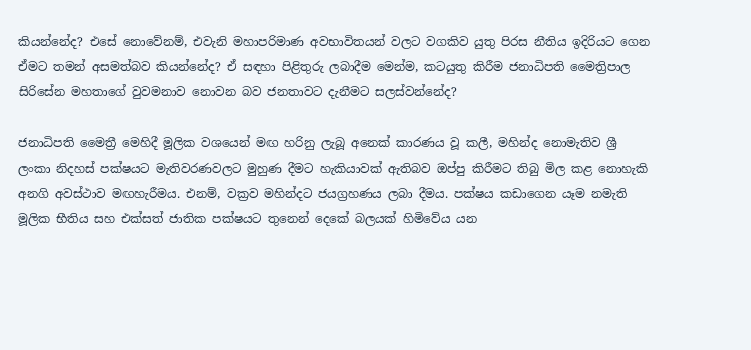කියන්නේද? එසේ නොවේනම්, එවැනි මහාපරිමාණ අවභාවිතයන් වලට වගකිව යුතු පිරස නීතිය ඉදිරියට ගෙන ඒමට තමන් අසමත්බව කියන්නේද? ඒ සඳහා පිළිතුරු ලබාදීම මෙන්ම, කටයුතු කිරීම ජනාධිපති මෛත්‍රිපාල සිරිසේන මහතාගේ වුවමනාව නොවන බව ජනතාවට දැනීමට සලස්වන්නේද?

ජනාධිපති මෛත්‍රී මෙහිදී මූලික වශයෙන් මඟ හරිනු ලැබූ අනෙක් කාරණය වූ කලී, මහින්ද නොමැතිව ශ්‍රී ලංකා නිදහස් පක්ෂයට මැතිවරණවලට මුහුණ දීමට හැකියාවක් ඇතිබව ඔප්පු කිරීමට තිබු මිල කළ නොහැකි අනගි අවස්ථාව මඟහැරීමය. එනම්, වක්‍රව මහින්දට ජයග්‍රහණය ලබා දීමය. පක්ෂය කඩාගෙන යෑම නමැති මූලික භීතිය සහ එක්සත් ජාතික පක්ෂයට තුනෙන් දෙකේ බලයක් හිමිවේය යන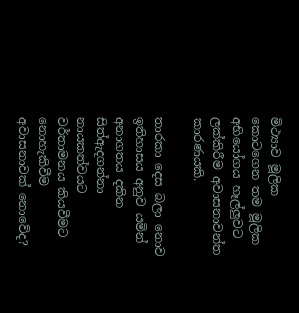මිථ්‍යාව මූලික කොටගෙන තම මූලික අභියෝගය හෑල්ලුවට ලක්කිරීම අවාසනාවන්ත කාරණයකි.

තාරකා දෙස බලා නොව ඉතිහාසය අනුව යමින් අනාගතය දකින සිත්ඇදගන්නා නායකත්වයට වර්තාමනය කියවීමට නොහැකිවීම අවාසනාවක් නොවේද?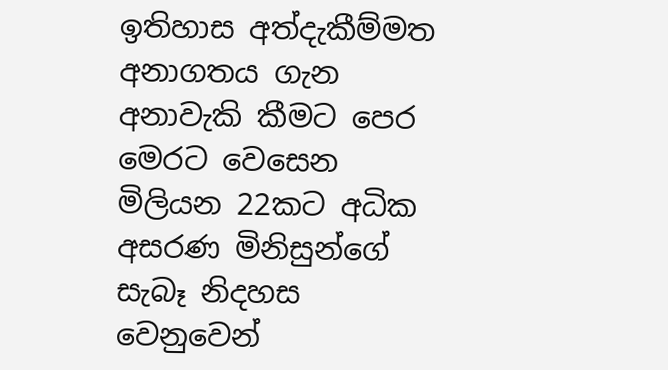ඉතිහාස අත්දැකීම්මත අනාගතය ගැන අනාවැකි කීමට පෙර මෙරට වෙසෙන මිලියන 22කට අධික අසරණ මිනිසුන්ගේ සැබෑ නිදහස වෙනුවෙන්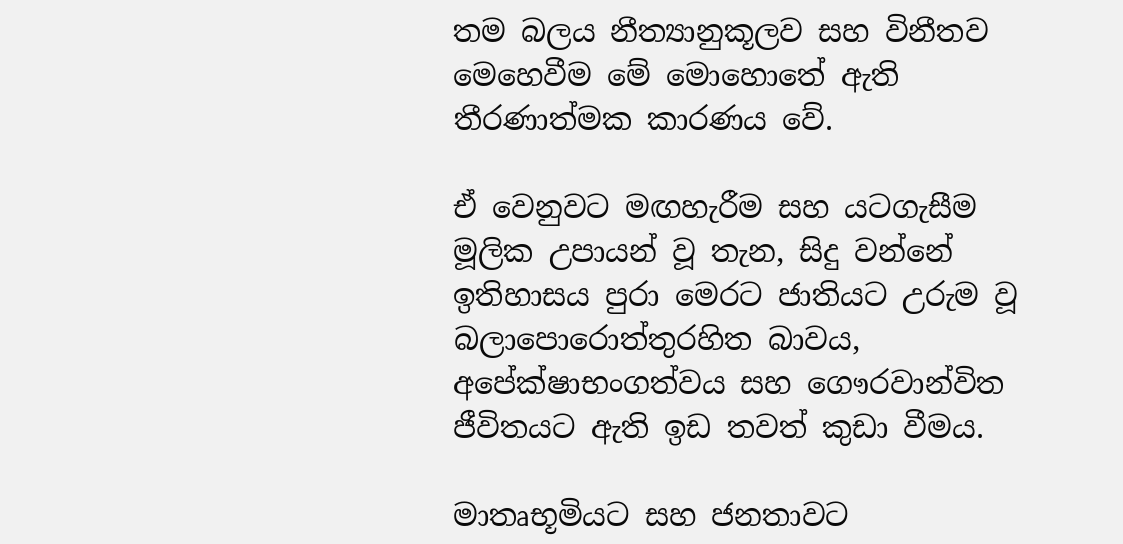තම බලය නීත්‍යානුකූලව සහ විනීතව මෙහෙවීම මේ මොහොතේ ඇති තීරණාත්මක කාරණය වේ.

ඒ වෙනුවට මඟහැරීම සහ යටගැසීම මූලික උපායන් වූ තැන, සිදු වන්නේ ඉතිහාසය පුරා මෙරට ජාතියට උරුම වූ බලාපොරොත්තුරහිත බාවය, අපේක්ෂාභංගත්වය සහ ගෞරවාන්විත ජීවිතයට ඇති ඉඩ තවත් කුඩා වීමය.

මාතෘභූමියට සහ ජනතාවට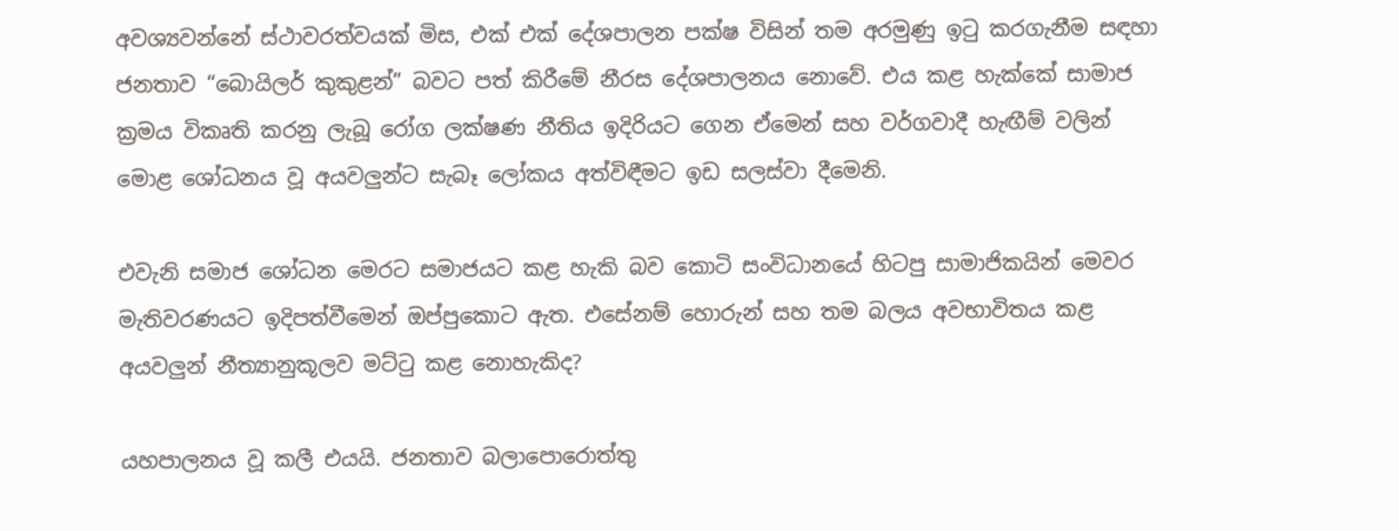අවශ්‍යවන්නේ ස්ථාවරත්වයක් මිස, එක් එක් දේශපාලන පක්ෂ විසින් තම අරමුණු ඉටු කරගැනීම සඳහා ජනතාව “බොයිලර් කුකුළන්” බවට පත් කිරීමේ නීරස දේශපාලනය නොවේ. එය කළ හැක්කේ සාමාජ ක්‍රමය විකෘති කරනු ලැබූ රෝග ලක්ෂණ නීතිය ඉදිරියට ගෙන ඒමෙන් සහ වර්ගවාදී හැඟීම් වලින් මොළ ශෝධනය වූ අයවලුන්ට සැබෑ ලෝකය අත්විඳීමට ඉඩ සලස්වා දීමෙනි.

එවැනි සමාජ ශෝධන මෙරට සමාජයට කළ හැකි බව කොටි සංවිධානයේ හිටපු සාමාජිකයින් මෙවර මැතිවරණයට ඉදිපත්වීමෙන් ඔප්පුකොට ඇත. එසේනම් හොරුන් සහ තම බලය අවභාවිතය කළ අයවලුන් නීත්‍යානුකූලව මට්ටු කළ නොහැකිද?

යහපාලනය වූ කලී එයයි. ජනතාව බලාපොරොත්තු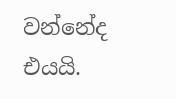වන්නේද එයයි.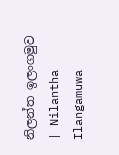නිලන්ත ඉලංගමුව | Nilantha Ilangamuwa